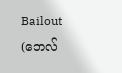Bailout (ဘေလ်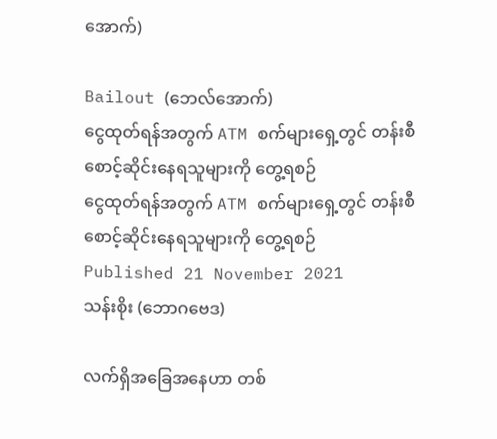အောက်)

Bailout (ဘေလ်အောက်)
ငွေထုတ်ရန်အတွက် ATM စက်များရှေ့တွင် တန်းစီစောင့်ဆိုင်းနေရသူများကို တွေ့ရစဉ်
ငွေထုတ်ရန်အတွက် ATM စက်များရှေ့တွင် တန်းစီစောင့်ဆိုင်းနေရသူများကို တွေ့ရစဉ်
Published 21 November 2021
သန်းစိုး (ဘောဂဗေဒ)

လက်ရှိအခြေအနေဟာ တစ်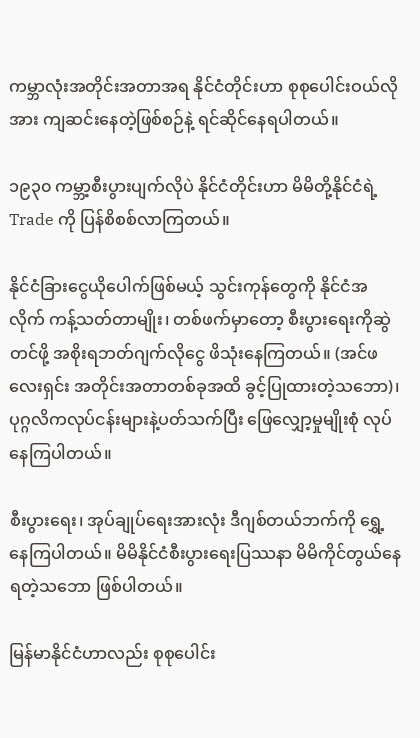ကမ္ဘာလုံးအတိုင်းအတာအရ နိုင်ငံတိုင်းဟာ စုစုပေါင်းဝယ်လိုအား ကျဆင်းနေတဲ့ဖြစ်စဉ်နဲ့ ရင်ဆိုင်နေရပါတယ်။

၁၉၃၀ ကမ္ဘာ့စီးပွားပျက်လိုပဲ နိုင်ငံတိုင်းဟာ မိမိတို့နိုင်ငံရဲ့ Trade ကို ပြန်စိစစ်လာကြတယ်။

နိုင်ငံခြားငွေယိုပေါက်ဖြစ်မယ့် သွင်းကုန်တွေကို နိုင်ငံအလိုက် ကန့်သတ်တာမျိုး၊ တစ်ဖက်မှာတော့ စီးပွားရေးကိုဆွဲတင်ဖို့ အစိုးရဘတ်ဂျက်လိုငွေ ဖိသုံးနေကြတယ်။ (အင်ဖလေးရှင်း အတိုင်းအတာတစ်ခုအထိ ခွင့်ပြုထားတဲ့သဘော)၊ ပုဂ္ဂလိကလုပ်ငန်းများနဲ့ပတ်သက်ပြီး ဖြေလျှော့မှုမျိုးစုံ လုပ်နေကြပါတယ်။

စီးပွားရေး၊ အုပ်ချုပ်ရေးအားလုံး ဒီဂျစ်တယ်ဘက်ကို ရွှေ့နေကြပါတယ်။ မိမိနိုင်ငံစီးပွားရေးပြဿနာ မိမိကိုင်တွယ်နေရတဲ့သဘော ဖြစ်ပါတယ်။

မြန်မာနိုင်ငံဟာလည်း စုစုပေါင်း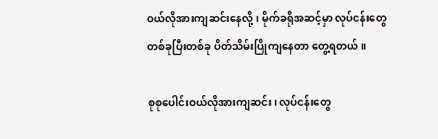ဝယ်လိုအားကျဆင်းနေလို့၊ မိုက်ခရိုအဆင့်မှာ လုပ်ငန်းတွေတစ်ခုပြီးတစ်ခု ပိတ်သိမ်းပြိုကျနေတာ တွေ့ရတယ်။

စုစုပေါင်းဝယ်လိုအားကျဆင်း၊ လုပ်ငန်းတွေ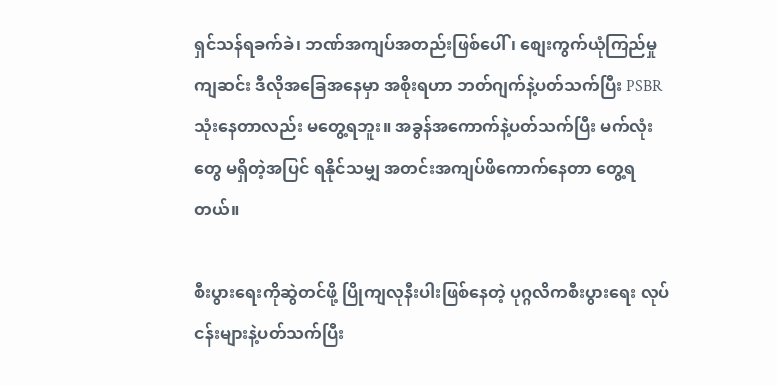ရှင်သန်ရခက်ခဲ၊ ဘဏ်အကျပ်အတည်းဖြစ်ပေါ်၊ စျေးကွက်ယုံကြည်မှုကျဆင်း ဒီလိုအခြေအနေမှာ အစိုးရဟာ ဘတ်ဂျက်နဲ့ပတ်သက်ပြီး PSBR သုံးနေတာလည်း မတွေ့ရဘူး။ အခွန်အကောက်နဲ့ပတ်သက်ပြီး မက်လုံးတွေ မရှိတဲ့အပြင် ရနိုင်သမျှ အတင်းအကျပ်ဖိကောက်နေတာ တွေ့ရတယ်။

စီးပွားရေးကိုဆွဲတင်ဖို့ ပြိုကျလုနီးပါးဖြစ်နေတဲ့ ပုဂ္ဂလိကစီးပွားရေး လုပ်ငန်းများနဲ့ပတ်သက်ပြီး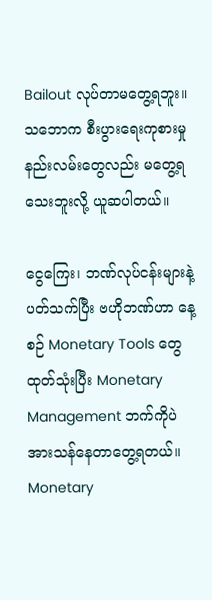Bailout လုပ်တာမတွေ့ရဘူး။ သဘောက စီးပွားရေးကုစားမှုနည်းလမ်းတွေလည်း မတွေ့ရသေးဘူးလို့ ယူဆပါတယ်။

ငွေကြေး၊ ဘဏ်လုပ်ငန်းများနဲ့ ပတ်သက်ပြီး ဗဟိုဘဏ်ဟာ နေ့စဉ် Monetary Tools တွေ ထုတ်သုံးပြီး Monetary Management ဘက်ကိုပဲ အားသန်နေတာတွေ့ရတယ်။ Monetary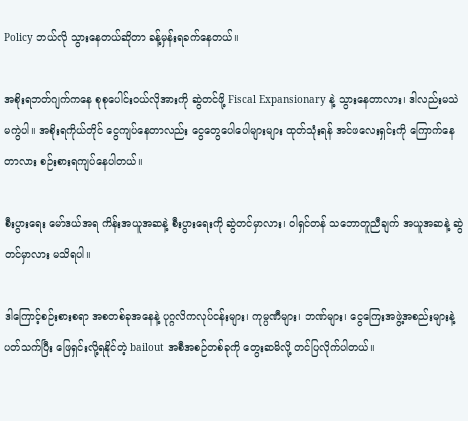Policy ဘယ်လို သွားနေတယ်ဆိုတာ ခန့်မှန်းရခက်နေတယ်။

အစိုးရဘတ်ဂျက်ကနေ စုစုပေါင်းဝယ်လိုအားကို ဆွဲတင်ဖို့ Fiscal Expansionary နဲ့ သွားနေတာလား၊ ဒါလည်းမသဲမကွဲပါ။ အစိုးရကိုယ်တိုင် ငွေကျပ်နေတာလည်း ငွေတွေပေါပေါများများ ထုတ်သုံးရန် အင်ဖလေးရှင်းကို ကြောက်နေတာလား စဉ်းစားရကျပ်နေပါတယ်။

စီးပွားရေး မော်ဒယ်အရ ကိန်းအယူအဆနဲ့ စီးပွားရေးကို ဆွဲတင်မှာလား၊ ၀ါရှင်တန် သဘောတူညီချက် အယူအဆနဲ့ ဆွဲတင်မှာလား မသိရပါ။

ဒါကြောင့်စဉ်းစားစရာ အစတစ်ခုအနေနဲ့ ပုဂ္ဂလိကလုပ်ငန်းများ၊ ကုမ္ပဏီများ၊ ဘဏ်များ၊ ငွေကြေးအဖွဲ့အစည်းများနဲ့ ပတ်သက်ပြီး ဖြေရှင်းလို့ရနိုင်တဲ့ bailout အစီအစဉ်တစ်ခုကို တွေးဆမိလို့ တင်ပြလိုက်ပါတယ်။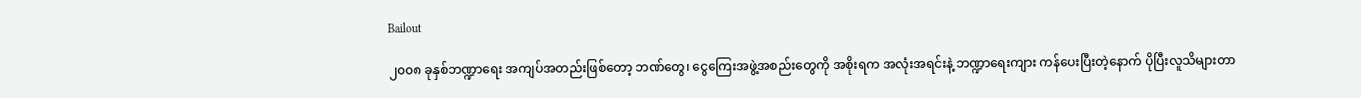Bailout

၂၀၀၈ ခုနှစ်ဘဏ္ဍာရေး အကျပ်အတည်းဖြစ်တော့ ဘဏ်တွေ၊ ငွေကြေးအဖွဲ့အစည်းတွေကို အစိုးရက အလုံးအရင်းနဲ့ ဘဏ္ဍာရေးကျား ကန်ပေးပြီးတဲ့နောက် ပိုပြီးလူသိများတာ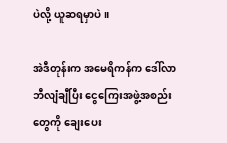ပဲလို့ ယူဆရမှာပဲ။

အဲဒီတုန်းက အမေရိကန်က ဒေါ်လာဘီလျံချီပြီး ငွေကြေးအဖွဲ့အစည်းတွေကို ချေးပေး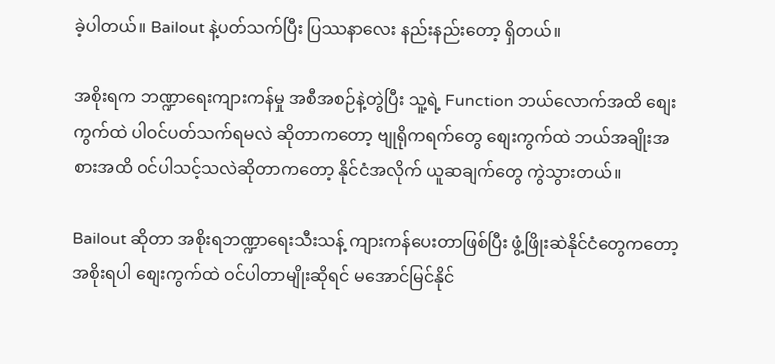ခဲ့ပါတယ်။ Bailout နဲ့ပတ်သက်ပြီး ပြဿနာလေး နည်းနည်းတော့ ရှိတယ်။

အစိုးရက ဘဏ္ဍာရေးကျားကန်မှု အစီအစဉ်နဲ့တွဲပြီး သူ့ရဲ့ Function ဘယ်လောက်အထိ စျေးကွက်ထဲ ပါဝင်ပတ်သက်ရမလဲ ဆိုတာကတော့ ဗျုရိုကရက်တွေ စျေးကွက်ထဲ ဘယ်အချိုးအစားအထိ ဝင်ပါသင့်သလဲဆိုတာကတော့ နိုင်ငံအလိုက် ယူဆချက်တွေ ကွဲသွားတယ်။

Bailout ဆိုတာ အစိုးရဘဏ္ဍာရေးသီးသန့် ကျားကန်ပေးတာဖြစ်ပြီး ဖွံ့ဖြိုးဆဲနိုင်ငံတွေကတော့ အစိုးရပါ စျေးကွက်ထဲ ဝင်ပါတာမျိုးဆိုရင် မအောင်မြင်နိုင်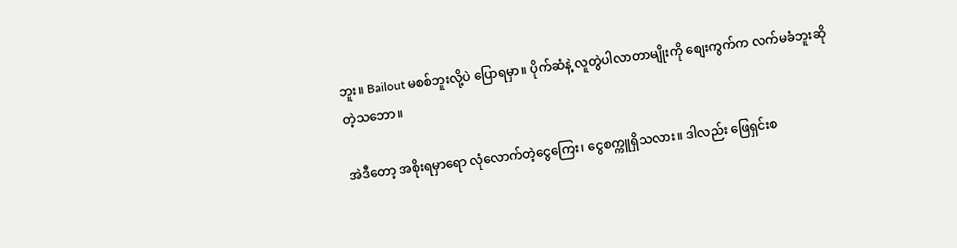ဘူး။ Bailout မစစ်ဘူးလို့ပဲ ပြောရမှာ။ ပိုက်ဆံနဲ့ လူတွဲပါလာတာမျိုးကို စျေးကွက်က လက်မခံဘူးဆိုတဲ့သဘော။

အဲဒီတော့ အစိုးရမှာရော လုံလောက်တဲ့ငွေကြေး၊ ငွေစက္ကူရှိသလား။ ဒါလည်း ဖြေရှင်းစ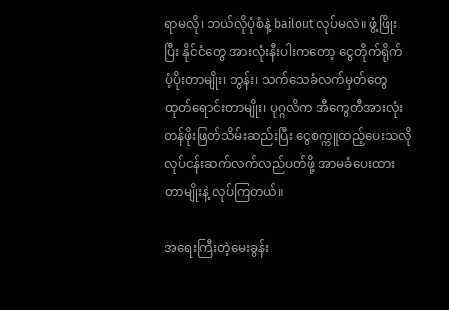ရာမလို၊ ဘယ်လိုပုံစံနဲ့ bailout လုပ်မလဲ။ ဖွံ့ဖြိုးပြီး နိုင်ငံတွေ အားလုံးနီးပါးကတော့ ငွေတိုက်ရိုက် ပံ့ပိုးတာမျိုး၊ ဘွန်း၊ သက်သေခံလက်မှတ်တွေ ထုတ်ရောင်းတာမျိုး၊ ပုဂ္ဂလိက အီကွေတီအားလုံး တန်ဖိုးဖြတ်သိမ်းဆည်းပြီး ငွေစက္ကူထည့်ပေးသလို လုပ်ငန်းဆက်လက်လည်ပတ်ဖို့ အာမခံပေးထားတာမျိုးနဲ့ လုပ်ကြတယ်။

အရေးကြီးတဲ့မေးခွန်း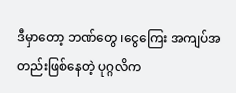ဒီမှာတော့ ဘဏ်တွေ ၊ငွေကြေး အကျပ်အတည်းဖြစ်နေတဲ့ ပုဂ္ဂလိက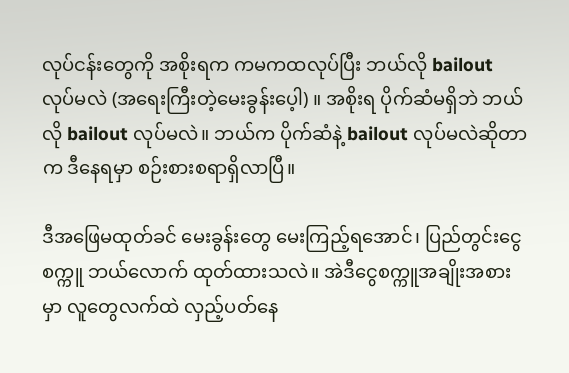လုပ်ငန်းတွေကို အစိုးရက ကမကထလုပ်ပြီး ဘယ်လို bailout လုပ်မလဲ (အရေးကြီးတဲ့မေးခွန်းပေ့ါ) ။ အစိုးရ ပိုက်ဆံမရှိဘဲ ဘယ်လို bailout လုပ်မလဲ။ ဘယ်က ပိုက်ဆံနဲ့ bailout လုပ်မလဲဆိုတာက ဒီနေရမှာ စဉ်းစားစရာရှိလာပြီ။

ဒီအဖြေမထုတ်ခင် မေးခွန်းတွေ မေးကြည့်ရအောင်၊ ပြည်တွင်းငွေစက္ကူ ဘယ်လောက် ထုတ်ထားသလဲ။ အဲဒီငွေစက္ကူအချိုးအစားမှာ လူတွေလက်ထဲ လှည့်ပတ်နေ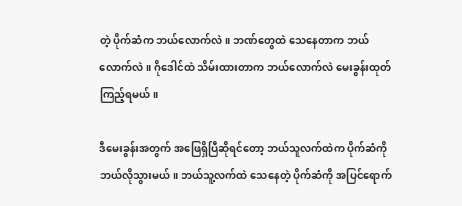တဲ့ ပိုက်ဆံက ဘယ်လောက်လဲ။ ဘဏ်တွေထဲ သေနေတာက ဘယ်လောက်လဲ။ ဂိုဒေါင်ထဲ သိမ်းထားတာက ဘယ်လောက်လဲ မေးခွန်းထုတ်ကြည့်ရမယ်။

ဒီမေးခွန်းအတွက် အဖြေရှိပြီဆိုရင်တော့ ဘယ်သူလက်ထဲက ပိုက်ဆံကို ဘယ်လိုသွားမယ်။ ဘယ်သူ့လက်ထဲ သေနေတဲ့ ပိုက်ဆံကို အပြင်ရောက်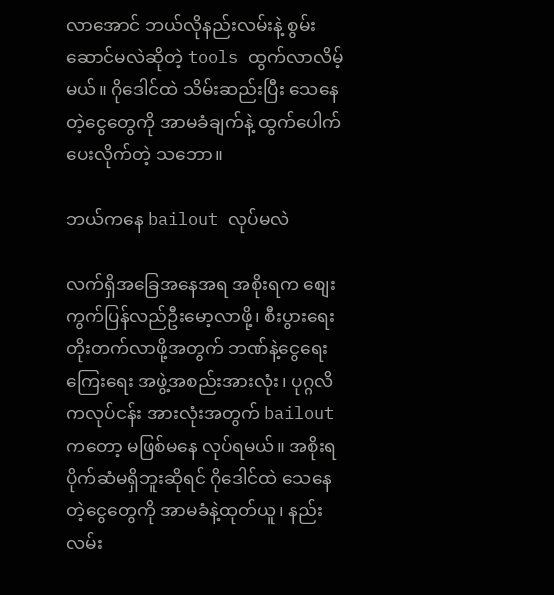လာအောင် ဘယ်လိုနည်းလမ်းနဲ့ စွမ်းဆောင်မလဲဆိုတဲ့ tools ထွက်လာလိမ့်မယ်။ ဂိုဒေါင်ထဲ သိမ်းဆည်းပြီး သေနေတဲ့ငွေတွေကို အာမခံချက်နဲ့ ထွက်ပေါက်ပေးလိုက်တဲ့ သဘော။

ဘယ်ကနေ bailout လုပ်မလဲ

လက်ရှိအခြေအနေအရ အစိုးရက စျေးကွက်ပြန်လည်ဦးမော့လာဖို့၊ စီးပွားရေး တိုးတက်လာဖို့အတွက် ဘဏ်နဲ့ငွေရေးကြေးရေး အဖွဲ့အစည်းအားလုံး၊ ပုဂ္ဂလိကလုပ်ငန်း အားလုံးအတွက် bailout ကတော့ မဖြစ်မနေ လုပ်ရမယ်။ အစိုးရ ပိုက်ဆံမရှိဘူးဆိုရင် ဂိုဒေါင်ထဲ သေနေတဲ့ငွေတွေကို အာမခံနဲ့ထုတ်ယူ၊ နည်းလမ်း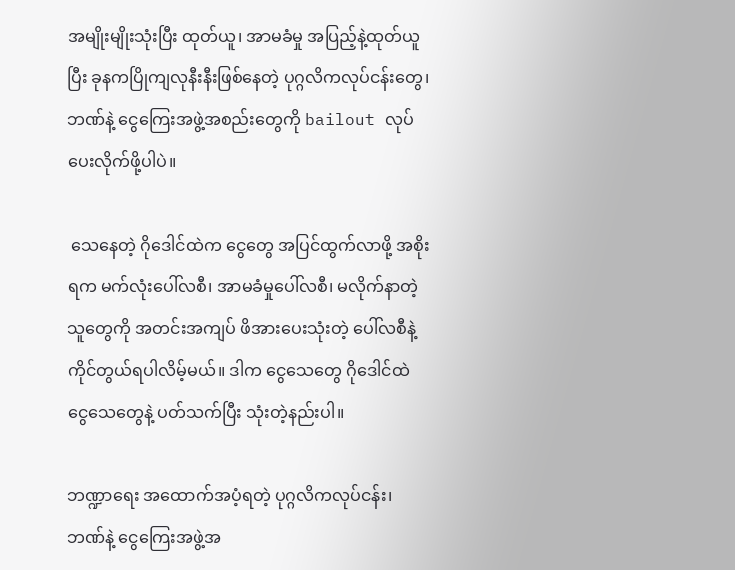အမျိုးမျိုးသုံးပြီး ထုတ်ယူ၊ အာမခံမှု အပြည့်နဲ့ထုတ်ယူပြီး ခုနကပြိုကျလုနီးနီးဖြစ်နေတဲ့ ပုဂ္ဂလိကလုပ်ငန်းတွေ၊ ဘဏ်နဲ့ ငွေကြေးအဖွဲ့အစည်းတွေကို bailout လုပ်ပေးလိုက်ဖို့ပါပဲ။

 သေနေတဲ့ ဂိုဒေါင်ထဲက ငွေတွေ အပြင်ထွက်လာဖို့ အစိုးရက မက်လုံးပေါ်လစီ၊ အာမခံမှုပေါ်လစီ၊ မလိုက်နာတဲ့သူတွေကို အတင်းအကျပ် ဖိအားပေးသုံးတဲ့ ပေါ်လစီနဲ့ ကိုင်တွယ်ရပါလိမ့်မယ်။ ဒါက ငွေသေတွေ ဂိုဒေါင်ထဲ ငွေသေတွေနဲ့ ပတ်သက်ပြီး သုံးတဲ့နည်းပါ။

ဘဏ္ဍာရေး အထောက်အပံ့ရတဲ့ ပုဂ္ဂလိကလုပ်ငန်း၊ ဘဏ်နဲ့ ငွေကြေးအဖွဲ့အ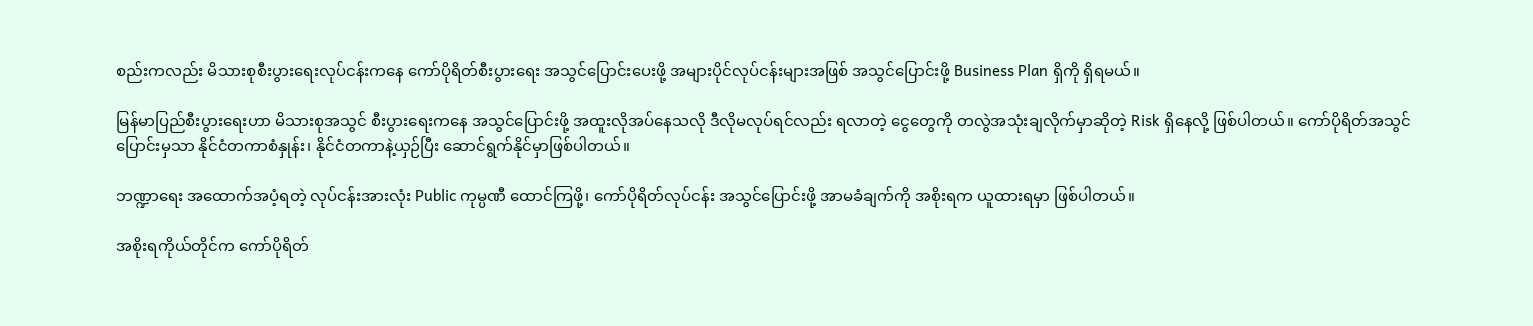စည်းကလည်း မိသားစုစီးပွားရေးလုပ်ငန်းကနေ ကော်ပိုရိတ်စီးပွားရေး အသွင်ပြောင်းပေးဖို့ အများပိုင်လုပ်ငန်းများအဖြစ် အသွင်ပြောင်းဖို့ Business Plan ရှိကို ရှိရမယ်။

မြန်မာပြည်စီးပွားရေးဟာ မိသားစုအသွင် စီးပွားရေးကနေ အသွင်ပြောင်းဖို့ အထူးလိုအပ်နေသလို ဒီလိုမလုပ်ရင်လည်း ရလာတဲ့ ငွေတွေကို တလွဲအသုံးချလိုက်မှာဆိုတဲ့ Risk ရှိနေလို့ ဖြစ်ပါတယ်။ ကော်ပိုရိတ်အသွင်ပြောင်းမှသာ နိုင်ငံတကာစံနှုန်း၊ နိုင်ငံတကာနဲ့ယှဉ်ပြီး ဆောင်ရွက်နိုင်မှာဖြစ်ပါတယ်။

ဘဏ္ဍာရေး အထောက်အပံ့ရတဲ့ လုပ်ငန်းအားလုံး Public ကုမ္ပဏီ ထောင်ကြဖို့၊ ကော်ပိုရိတ်လုပ်ငန်း အသွင်ပြောင်းဖို့ အာမခံချက်ကို အစိုးရက ယူထားရမှာ ဖြစ်ပါတယ်။

အစိုးရကိုယ်တိုင်က ကော်ပိုရိတ်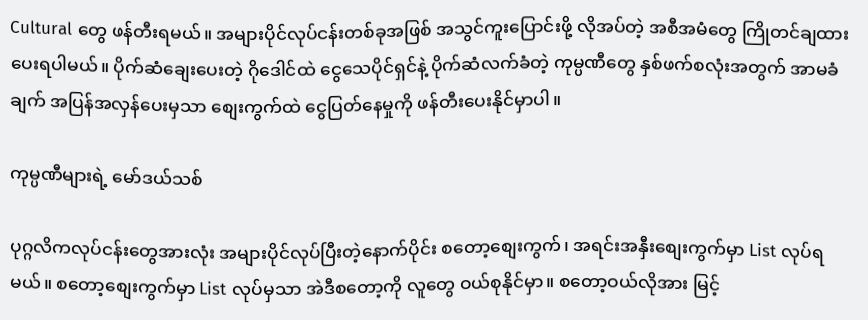Cultural တွေ ဖန်တီးရမယ်။ အများပိုင်လုပ်ငန်းတစ်ခုအဖြစ် အသွင်ကူးပြောင်းဖို့ လိုအပ်တဲ့ အစီအမံတွေ ကြိုတင်ချထားပေးရပါမယ်။ ပိုက်ဆံချေးပေးတဲ့ ဂိုဒေါင်ထဲ ငွေသေပိုင်ရှင်နဲ့ ပိုက်ဆံလက်ခံတဲ့ ကုမ္ပဏီတွေ နှစ်ဖက်စလုံးအတွက် အာမခံချက် အပြန်အလှန်ပေးမှသာ စျေးကွက်ထဲ ငွေပြတ်နေမှုကို ဖန်တီးပေးနိုင်မှာပါ။

ကုမ္ပဏီများရဲ့ မော်ဒယ်သစ်

ပုဂ္ဂလိကလုပ်ငန်းတွေအားလုံး အများပိုင်လုပ်ပြီးတဲ့နောက်ပိုင်း စတော့စျေးကွက်၊ အရင်းအနှီးစျေးကွက်မှာ List လုပ်ရမယ်။ စတော့စျေးကွက်မှာ List လုပ်မှသာ အဲဒီစတော့ကို လူတွေ ဝယ်စုနိုင်မှာ။ စတော့ဝယ်လိုအား မြင့်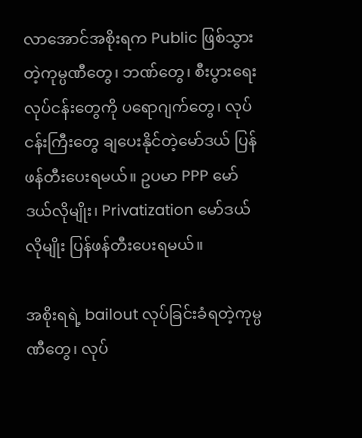လာအောင်အစိုးရက Public ဖြစ်သွားတဲ့ကုမ္ပဏီတွေ၊ ဘဏ်တွေ၊ စီးပွားရေးလုပ်ငန်းတွေကို ပရောဂျက်တွေ၊ လုပ်ငန်းကြီးတွေ ချပေးနိုင်တဲ့မော်ဒယ် ပြန်ဖန်တီးပေးရမယ်။ ဥပမာ PPP မော်ဒယ်လိုမျိုး၊ Privatization မော်ဒယ်လိုမျိုး ပြန်ဖန်တီးပေးရမယ်။

အစိုးရရဲ့ bailout လုပ်ခြင်းခံရတဲ့ကုမ္ပဏီတွေ၊ လုပ်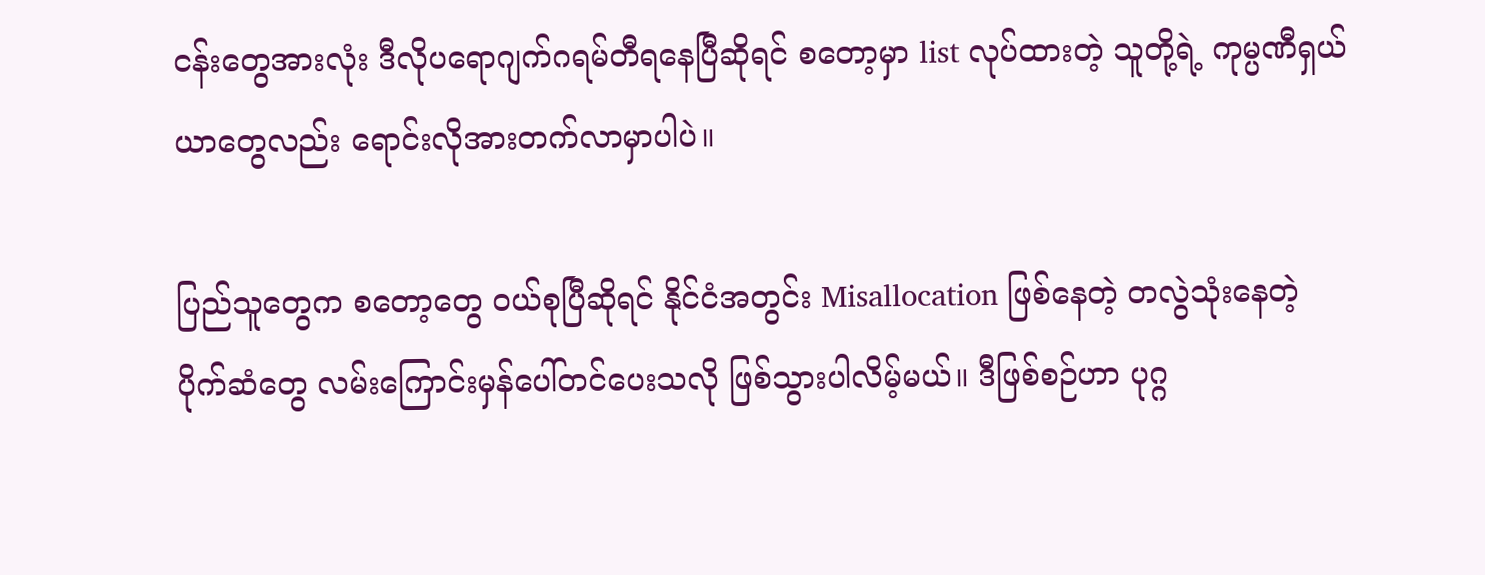ငန်းတွေအားလုံး ဒီလိုပရောဂျက်ဂရမ်တီရနေပြီဆိုရင် စတော့မှာ list လုပ်ထားတဲ့ သူတို့ရဲ့ ကုမ္ပဏီရှယ်ယာတွေလည်း ရောင်းလိုအားတက်လာမှာပါပဲ။

ပြည်သူတွေက စတော့တွေ ဝယ်စုပြီဆိုရင် နိုင်ငံအတွင်း Misallocation ဖြစ်နေတဲ့ တလွဲသုံးနေတဲ့  ပိုက်ဆံတွေ လမ်းကြောင်းမှန်ပေါ်တင်ပေးသလို ဖြစ်သွားပါလိမ့်မယ်။ ဒီဖြစ်စဉ်ဟာ ပုဂ္ဂ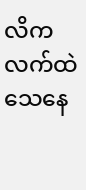လိကလက်ထဲ သေနေ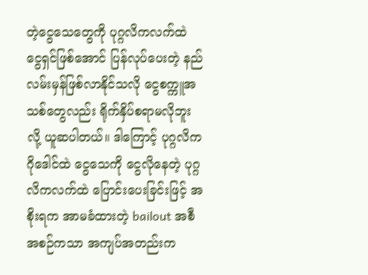တဲ့ငွေသေတွေကို ပုဂ္ဂလိကလက်ထဲ ငွေရှင်ဖြစ်အောင် ပြန်လုပ်ပေးတဲ့ နည်လမ်းမှန်ဖြစ်လာနိုင်သလို ငွေစက္ကူအသစ်တွေလည်း ရိုက်နှိပ်စရာမလိုဘူးလို့ ယူဆပါတယ်။ ဒါကြောင့် ပုဂ္ဂလိကဂိုဒေါင်ထဲ ငွေသေကို ငွေလိုနေတဲ့ ပုဂ္ဂလိကလက်ထဲ ပြောင်းပေးခြင်းဖြင့် အစိုးရက အာမခံထားတဲ့ bailout အစီအစဉ်ကသာ အကျပ်အတည်းက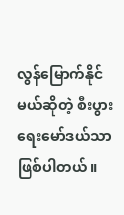လွန်မြောက်နိုင်မယ်ဆိုတဲ့ စီးပွားရေးမော်ဒယ်သာ ဖြစ်ပါတယ်။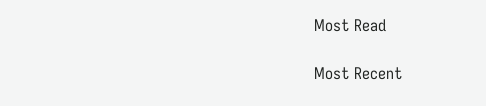Most Read

Most Recent